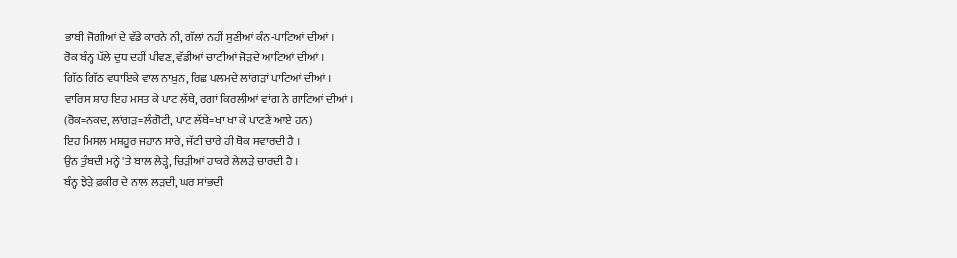ਭਾਬੀ ਜੋਗੀਆਂ ਦੇ ਵੱਡੇ ਕਾਰਨੇ ਨੀ, ਗੱਲਾਂ ਨਹੀਂ ਸੁਣੀਆਂ ਕੰਨ-ਪਾਟਿਆਂ ਦੀਆਂ ।
ਰੋਕ ਬੰਨ੍ਹ ਪੱਲੇ ਦੁਧ ਦਹੀਂ ਪੀਵਣ, ਵੱਡੀਆਂ ਚਾਟੀਆਂ ਜੋੜਦੇ ਆਟਿਆਂ ਦੀਆਂ ।
ਗਿੱਠ ਗਿੱਠ ਵਧਾਇਕੇ ਵਾਲ ਨਾਖ਼ੁਨ, ਰਿਛ ਪਲਮਦੇ ਲਾਂਗੜਾਂ ਪਾਟਿਆਂ ਦੀਆਂ ।
ਵਾਰਿਸ ਸ਼ਾਹ ਇਹ ਮਸਤ ਕੇ ਪਾਟ ਲੱਥੇ, ਰਗਾਂ ਕਿਰਲੀਆਂ ਵਾਂਗ ਨੇ ਗਾਟਿਆਂ ਦੀਆਂ ।
(ਰੋਕ=ਨਕਦ, ਲਾਂਗੜ=ਲੰਗੋਟੀ, ਪਾਟ ਲੱਥੇ=ਖਾ ਖਾ ਕੇ ਪਾਟਣੇ ਆਏ ਹਨ)
ਇਹ ਮਿਸਲ ਮਸ਼ਹੂਰ ਜਹਾਨ ਸਾਰੇ, ਜੱਟੀ ਚਾਰੇ ਹੀ ਥੋਕ ਸਵਾਰਦੀ ਹੈ ।
ਉਨ ਤੁੰਬਦੀ ਮਨ੍ਹੇ 'ਤੇ ਬਾਲ ਲੇੜ੍ਹੇ, ਚਿੜੀਆਂ ਹਾਕਰੇ ਲੇਲੜੇ ਚਾਰਦੀ ਹੈ ।
ਬੰਨ੍ਹ ਝੇੜੇ ਫ਼ਕੀਰ ਦੇ ਨਾਲ ਲੜਦੀ, ਘਰ ਸਾਂਭਦੀ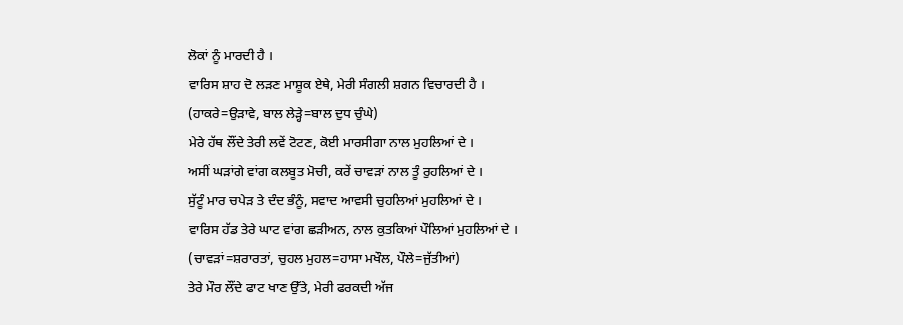ਲੋਕਾਂ ਨੂੰ ਮਾਰਦੀ ਹੈ ।
ਵਾਰਿਸ ਸ਼ਾਹ ਦੋ ਲੜਣ ਮਾਸ਼ੂਕ ਏਥੇ, ਮੇਰੀ ਸੰਗਲੀ ਸ਼ਗਨ ਵਿਚਾਰਦੀ ਹੈ ।
(ਹਾਕਰੇ=ਉੜਾਵੇ, ਬਾਲ ਲੇੜ੍ਹੇ=ਬਾਲ ਦੁਧ ਚੁੰਘੇ)
ਮੇਰੇ ਹੱਥ ਲੌਂਦੇ ਤੇਰੀ ਲਵੇਂ ਟੋਟਣ, ਕੋਈ ਮਾਰਸੀਗਾ ਨਾਲ ਮੁਹਲਿਆਂ ਦੇ ।
ਅਸੀਂ ਘੜਾਂਗੇ ਵਾਂਗ ਕਲਬੂਤ ਮੋਚੀ, ਕਰੇਂ ਚਾਵੜਾਂ ਨਾਲ ਤੂੰ ਰੁਹਲਿਆਂ ਦੇ ।
ਸੁੱਟੂੰ ਮਾਰ ਚਪੇੜ ਤੇ ਦੰਦ ਭੰਨੂੰ, ਸਵਾਦ ਆਵਸੀ ਚੁਹਲਿਆਂ ਮੁਹਲਿਆਂ ਦੇ ।
ਵਾਰਿਸ ਹੱਡ ਤੇਰੇ ਘਾਟ ਵਾਂਗ ਛੜੀਅਨ, ਨਾਲ ਕੁਤਕਿਆਂ ਪੌਲਿਆਂ ਮੁਹਲਿਆਂ ਦੇ ।
(ਚਾਵੜਾਂ=ਸ਼ਰਾਰਤਾਂ, ਚੁਹਲ ਮੁਹਲ=ਹਾਸਾ ਮਖੌਲ, ਪੌਲੇ=ਜੁੱਤੀਆਂ)
ਤੇਰੇ ਮੌਰ ਲੌਂਦੇ ਫਾਟ ਖਾਣ ਉੱਤੇ, ਮੇਰੀ ਫਰਕਦੀ ਅੱਜ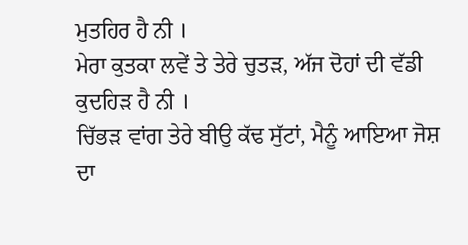ਮੁਤਹਿਰ ਹੈ ਨੀ ।
ਮੇਰਾ ਕੁਤਕਾ ਲਵੇਂ ਤੇ ਤੇਰੇ ਚੁਤੜ, ਅੱਜ ਦੋਹਾਂ ਦੀ ਵੱਡੀ ਕੁਦਹਿੜ ਹੈ ਨੀ ।
ਚਿੱਭੜ ਵਾਂਗ ਤੇਰੇ ਬੀਉ ਕੱਢ ਸੁੱਟਾਂ, ਮੈਨੂੰ ਆਇਆ ਜੋਸ਼ ਦਾ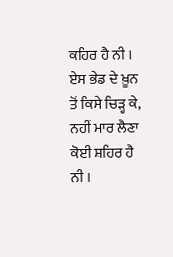ਕਹਿਰ ਹੈ ਨੀ ।
ਏਸ ਭੇਡ ਦੇ ਖ਼ੂਨ ਤੋਂ ਕਿਸੇ ਚਿੜ੍ਹ ਕੇ, ਨਹੀਂ ਮਾਰ ਲੈਣਾ ਕੋਈ ਸ਼ਹਿਰ ਹੈ ਨੀ ।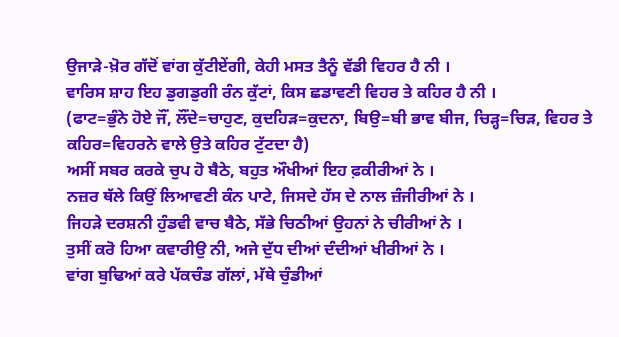ਉਜਾੜੇ-ਖ਼ੋਰ ਗੱਦੋਂ ਵਾਂਗ ਕੁੱਟੀਏਂਗੀ, ਕੇਹੀ ਮਸਤ ਤੈਨੂੰ ਵੱਡੀ ਵਿਹਰ ਹੈ ਨੀ ।
ਵਾਰਿਸ ਸ਼ਾਹ ਇਹ ਡੁਗਡੁਗੀ ਰੰਨ ਕੁੱਟਾਂ, ਕਿਸ ਛਡਾਵਣੀ ਵਿਹਰ ਤੇ ਕਹਿਰ ਹੈ ਨੀ ।
(ਫਾਟ=ਭੁੰਨੇ ਹੋਏ ਜੌਂ, ਲੌਂਦੇ=ਚਾਹੁਣ, ਕੁਦਹਿੜ=ਕੁਦਨਾ, ਬਿਉ=ਬੀ ਭਾਵ ਬੀਜ, ਚਿੜ੍ਹ=ਚਿੜ, ਵਿਹਰ ਤੇ ਕਹਿਰ=ਵਿਹਰਨੇ ਵਾਲੇ ਉਤੇ ਕਹਿਰ ਟੁੱਟਦਾ ਹੈ)
ਅਸੀਂ ਸਬਰ ਕਰਕੇ ਚੁਪ ਹੋ ਬੈਠੇ, ਬਹੁਤ ਔਖੀਆਂ ਇਹ ਫ਼ਕੀਰੀਆਂ ਨੇ ।
ਨਜ਼ਰ ਥੱਲੇ ਕਿਉਂ ਲਿਆਵਣੀ ਕੰਨ ਪਾਟੇ, ਜਿਸਦੇ ਹੱਸ ਦੇ ਨਾਲ ਜ਼ੰਜੀਰੀਆਂ ਨੇ ।
ਜਿਹੜੇ ਦਰਸ਼ਨੀ ਹੁੰਡਵੀ ਵਾਚ ਬੈਠੇ, ਸੱਭੇ ਚਿਠੀਆਂ ਉਹਨਾਂ ਨੇ ਚੀਰੀਆਂ ਨੇ ।
ਤੁਸੀਂ ਕਰੋ ਹਿਆ ਕਵਾਰੀਉ ਨੀ, ਅਜੇ ਦੁੱਧ ਦੀਆਂ ਦੰਦੀਆਂ ਖੀਰੀਆਂ ਨੇ ।
ਵਾਂਗ ਬੁਢਿਆਂ ਕਰੇ ਪੱਕਚੰਡ ਗੱਲਾਂ, ਮੱਥੇ ਚੁੰਡੀਆਂ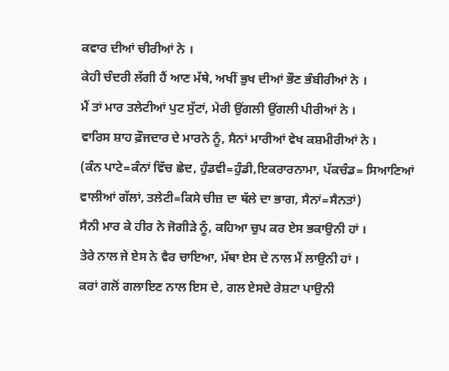ਕਵਾਰ ਦੀਆਂ ਚੀਰੀਆਂ ਨੇ ।
ਕੇਹੀ ਚੰਦਰੀ ਲੱਗੀ ਹੈਂ ਆਣ ਮੱਥੇ, ਅਖੀਂ ਭੁਖ ਦੀਆਂ ਭੌਣ ਭੰਬੀਰੀਆਂ ਨੇ ।
ਮੈਂ ਤਾਂ ਮਾਰ ਤਲੇਟੀਆਂ ਪੁਟ ਸੁੱਟਾਂ, ਮੇਰੀ ਉਂਗਲੀ ਉਂਗਲੀ ਪੀਰੀਆਂ ਨੇ ।
ਵਾਰਿਸ ਸ਼ਾਹ ਫ਼ੌਜਦਾਰ ਦੇ ਮਾਰਨੇ ਨੂੰ, ਸੈਨਾਂ ਮਾਰੀਆਂ ਵੇਖ ਕਸ਼ਮੀਰੀਆਂ ਨੇ ।
(ਕੰਨ ਪਾਟੇ=ਕੰਨਾਂ ਵਿੱਚ ਛੇਦ, ਹੁੰਡਵੀ=ਹੁੰਡੀ,ਇਕਰਾਰਨਾਮਾ, ਪੱਕਚੰਡ= ਸਿਆਣਿਆਂ ਵਾਲੀਆਂ ਗੱਲਾਂ, ਤਲੇਟੀ=ਕਿਸੇ ਚੀਜ਼ ਦਾ ਥੱਲੇ ਦਾ ਭਾਗ, ਸੈਨਾਂ=ਸੈਨਤਾਂ)
ਸੈਨੀ ਮਾਰ ਕੇ ਹੀਰ ਨੇ ਜੋਗੀੜੇ ਨੂੰ, ਕਹਿਆ ਚੁਪ ਕਰ ਏਸ ਭਕਾਉਨੀ ਹਾਂ ।
ਤੇਰੇ ਨਾਲ ਜੇ ਏਸ ਨੇ ਵੈਰ ਚਾਇਆ, ਮੱਥਾ ਏਸ ਦੇ ਨਾਲ ਮੈਂ ਲਾਉਨੀ ਹਾਂ ।
ਕਰਾਂ ਗਲੋਂ ਗਲਾਇਣ ਨਾਲ ਇਸ ਦੇ, ਗਲ ਏਸਦੇ ਰੇਸ਼ਟਾ ਪਾਉਨੀ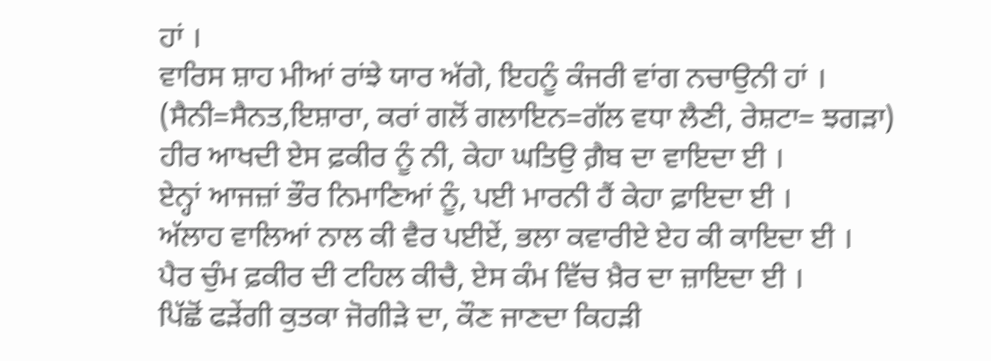ਹਾਂ ।
ਵਾਰਿਸ ਸ਼ਾਹ ਮੀਆਂ ਰਾਂਝੇ ਯਾਰ ਅੱਗੇ, ਇਹਨੂੰ ਕੰਜਰੀ ਵਾਂਗ ਨਚਾਉਨੀ ਹਾਂ ।
(ਸੈਨੀ=ਸੈਨਤ,ਇਸ਼ਾਰਾ, ਕਰਾਂ ਗਲੋਂ ਗਲਾਇਨ=ਗੱਲ ਵਧਾ ਲੈਣੀ, ਰੇਸ਼ਟਾ= ਝਗੜਾ)
ਹੀਰ ਆਖਦੀ ਏਸ ਫ਼ਕੀਰ ਨੂੰ ਨੀ, ਕੇਹਾ ਘਤਿਉ ਗ਼ੈਬ ਦਾ ਵਾਇਦਾ ਈ ।
ਏਨ੍ਹਾਂ ਆਜਜ਼ਾਂ ਭੌਰ ਨਿਮਾਣਿਆਂ ਨੂੰ, ਪਈ ਮਾਰਨੀ ਹੈਂ ਕੇਹਾ ਫ਼ਾਇਦਾ ਈ ।
ਅੱਲਾਹ ਵਾਲਿਆਂ ਨਾਲ ਕੀ ਵੈਰ ਪਈਏਂ, ਭਲਾ ਕਵਾਰੀਏ ਏਹ ਕੀ ਕਾਇਦਾ ਈ ।
ਪੈਰ ਚੁੰਮ ਫ਼ਕੀਰ ਦੀ ਟਹਿਲ ਕੀਚੈ, ਏਸ ਕੰਮ ਵਿੱਚ ਖ਼ੈਰ ਦਾ ਜ਼ਾਇਦਾ ਈ ।
ਪਿੱਛੋਂ ਫੜੇਂਗੀ ਕੁਤਕਾ ਜੋਗੀੜੇ ਦਾ, ਕੌਣ ਜਾਣਦਾ ਕਿਹੜੀ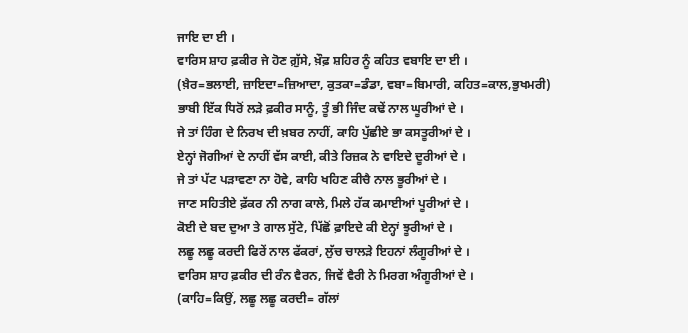ਜਾਇ ਦਾ ਈ ।
ਵਾਰਿਸ ਸ਼ਾਹ ਫ਼ਕੀਰ ਜੇ ਹੋਣ ਗ਼ੁੱਸੇ, ਖ਼ੌਫ਼ ਸ਼ਹਿਰ ਨੂੰ ਕਹਿਤ ਵਬਾਇ ਦਾ ਈ ।
(ਖ਼ੈਰ=ਭਲਾਈ, ਜ਼ਾਇਦਾ=ਜ਼ਿਆਦਾ, ਕੁਤਕਾ=ਡੰਡਾ, ਵਬਾ=ਬਿਮਾਰੀ, ਕਹਿਤ=ਕਾਲ,ਭੁਖਮਰੀ)
ਭਾਬੀ ਇੱਕ ਧਿਰੋਂ ਲੜੇ ਫ਼ਕੀਰ ਸਾਨੂੰ, ਤੂੰ ਭੀ ਜਿੰਦ ਕਢੇਂ ਨਾਲ ਘੂਰੀਆਂ ਦੇ ।
ਜੇ ਤਾਂ ਹਿੰਗ ਦੇ ਨਿਰਖ ਦੀ ਖ਼ਬਰ ਨਾਹੀਂ, ਕਾਹਿ ਪੁੱਛੀਏ ਭਾ ਕਸਤੂਰੀਆਂ ਦੇ ।
ਏਨ੍ਹਾਂ ਜੋਗੀਆਂ ਦੇ ਨਾਹੀਂ ਵੱਸ ਕਾਈ, ਕੀਤੇ ਰਿਜ਼ਕ ਨੇ ਵਾਇਦੇ ਦੂਰੀਆਂ ਦੇ ।
ਜੇ ਤਾਂ ਪੱਟ ਪੜਾਵਣਾ ਨਾ ਹੋਵੇ, ਕਾਹਿ ਖਹਿਣ ਕੀਚੈ ਨਾਲ ਭੂਰੀਆਂ ਦੇ ।
ਜਾਣ ਸਹਿਤੀਏ ਫ਼ੱਕਰ ਨੀ ਨਾਗ ਕਾਲੇ, ਮਿਲੇ ਹੱਕ ਕਮਾਈਆਂ ਪੂਰੀਆਂ ਦੇ ।
ਕੋਈ ਦੇ ਬਦ ਦੁਆ ਤੇ ਗਾਲ ਸੁੱਟੇ, ਪਿੱਛੋਂ ਫ਼ਾਇਦੇ ਕੀ ਏਨ੍ਹਾਂ ਝੂਰੀਆਂ ਦੇ ।
ਲਛੂ ਲਛੂ ਕਰਦੀ ਫਿਰੇਂ ਨਾਲ ਫੱਕਰਾਂ, ਲੁੱਚ ਚਾਲੜੇ ਇਹਨਾਂ ਲੰਗੂਰੀਆਂ ਦੇ ।
ਵਾਰਿਸ ਸ਼ਾਹ ਫ਼ਕੀਰ ਦੀ ਰੰਨ ਵੈਰਨ, ਜਿਵੇਂ ਵੈਰੀ ਨੇ ਮਿਰਗ ਅੰਗੂਰੀਆਂ ਦੇ ।
(ਕਾਹਿ=ਕਿਉਂ, ਲਛੂ ਲਛੂ ਕਰਦੀ= ਗੱਲਾਂ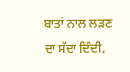ਬਾਤਾਂ ਨਾਲ ਲੜਣ ਦਾ ਸੱਦਾ ਦਿੰਦੀ,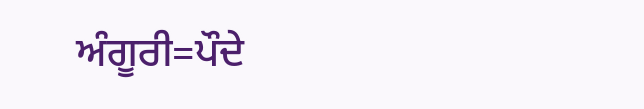ਅੰਗੂਰੀ=ਪੌਦੇ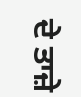ਦੇ ਤਾਜ਼ੇ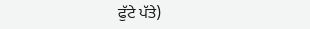ਫੁੱਟੇ ਪੱਤੇ)